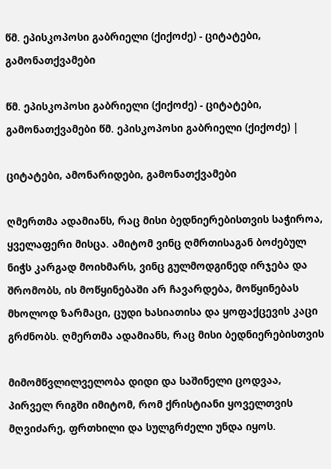წმ. ეპისკოპოსი გაბრიელი (ქიქოძე) - ციტატები, გამონათქვამები

წმ. ეპისკოპოსი გაბრიელი (ქიქოძე) - ციტატები, გამონათქვამები წმ. ეპისკოპოსი გაბრიელი (ქიქოძე) |

ციტატები, ამონარიდები, გამონათქვამები

ღმერთმა ადამიანს, რაც მისი ბედნიერებისთვის საჭიროა, ყველაფერი მისცა. ამიტომ ვინც ღმრთისაგან ბოძებულ ნიჭს კარგად მოიხმარს, ვინც გულმოდგინედ ირჯება და შრომობს, ის მოწყინებაში არ ჩავარდება, მოწყინებას მხოლოდ ზარმაცი, ცუდი ხასიათისა და ყოფაქცევის კაცი გრძნობს. ღმერთმა ადამიანს, რაც მისი ბედნიერებისთვის

მიმომწვლილველობა დიდი და საშინელი ცოდვაა, პირველ რიგში იმიტომ, რომ ქრისტიანი ყოველთვის მღვიძარე, ფრთხილი და სულგრძელი უნდა იყოს.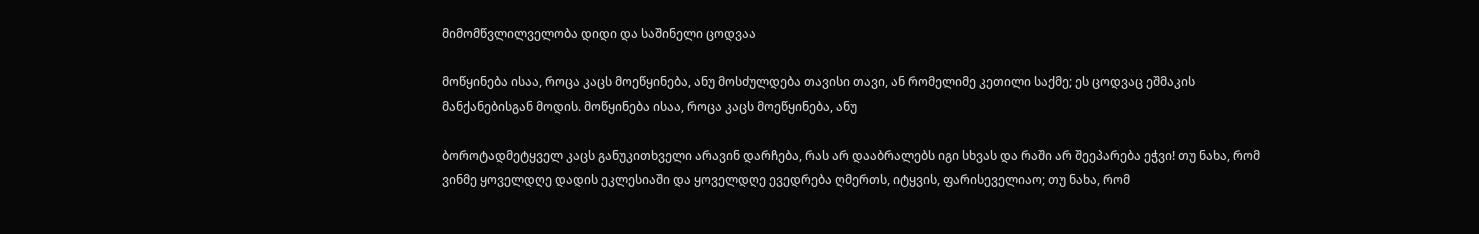მიმომწვლილველობა დიდი და საშინელი ცოდვაა

მოწყინება ისაა, როცა კაცს მოეწყინება, ანუ მოსძულდება თავისი თავი, ან რომელიმე კეთილი საქმე; ეს ცოდვაც ეშმაკის მანქანებისგან მოდის. მოწყინება ისაა, როცა კაცს მოეწყინება, ანუ

ბოროტადმეტყველ კაცს განუკითხველი არავინ დარჩება, რას არ დააბრალებს იგი სხვას და რაში არ შეეპარება ეჭვი! თუ ნახა, რომ ვინმე ყოველდღე დადის ეკლესიაში და ყოველდღე ევედრება ღმერთს, იტყვის, ფარისეველიაო; თუ ნახა, რომ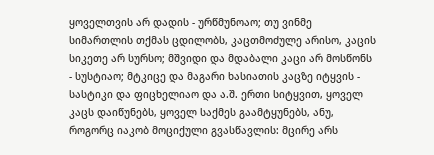ყოველთვის არ დადის - ურწმუნოაო; თუ ვინმე სიმართლის თქმას ცდილობს, კაცთმოძულე არისო, კაცის სიკეთე არ სურსო; მშვიდი და მდაბალი კაცი არ მოსწონს - სუსტიაო; მტკიცე და მაგარი ხასიათის კაცზე იტყვის - სასტიკი და ფიცხელიაო და ა.შ. ერთი სიტყვით, ყოველ კაცს დაიწუნებს, ყოველ საქმეს გაამტყუნებს, ანუ, როგორც იაკობ მოციქული გვასწავლის: მცირე არს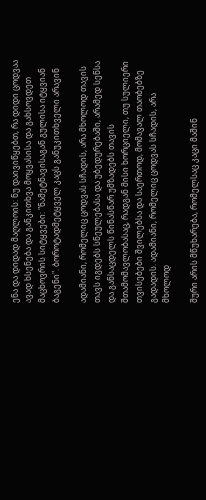ენა და დიდად მაღლოის: ნუ დაივიწყებთ, რა დიდი ცოდვაა ავად ხსენება და განკითხვა მოყვასისა და გახსოვდეთ მაცხოვრის სიტყვები: "ნამეტნავისაგან გულისა იტყვიან ბაგენი". ბოროტადმეტყველ კაცს განუკითხველი არავინ

ადამიანი, რომელიც ცოდვას სჩადის, არა მხოლოდ თავის თავს იგდებს სნეულებასა და უბედურებაში, არამედ სენსა და განსაცდელს წინასწარ უმზადებს თავის შთამომავლობასაც, რადგან მისი ხორციელი, თუ სულიერი თვისებები შვილებსა და საერთოდ, მომავალ თაობებზე გადადის. ადამიანი, რომელიც ცოდვას სჩადის, არა მხოლოდ

შური არის მწუხარება, რომელსაც კაცი მაშინ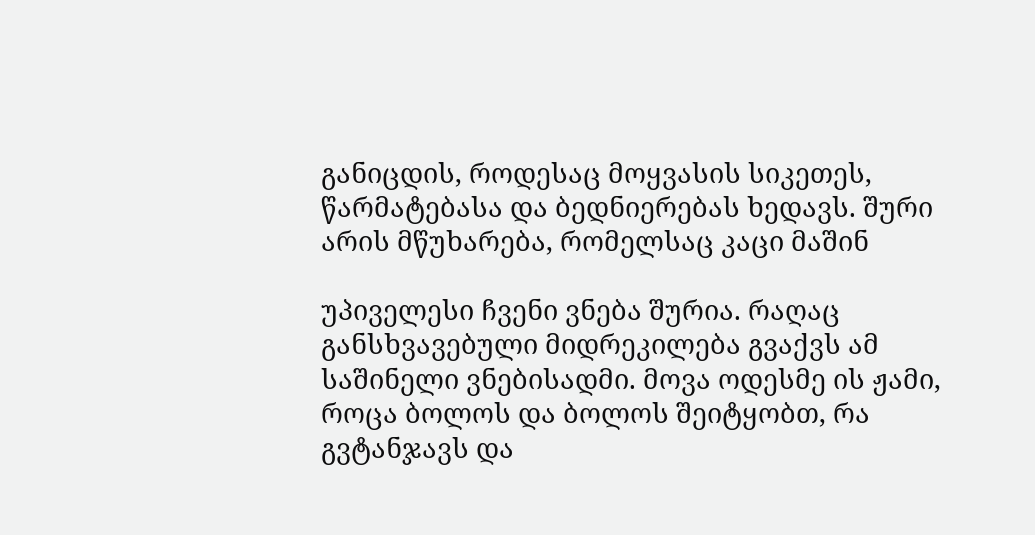განიცდის, როდესაც მოყვასის სიკეთეს, წარმატებასა და ბედნიერებას ხედავს. შური არის მწუხარება, რომელსაც კაცი მაშინ

უპიველესი ჩვენი ვნება შურია. რაღაც განსხვავებული მიდრეკილება გვაქვს ამ საშინელი ვნებისადმი. მოვა ოდესმე ის ჟამი, როცა ბოლოს და ბოლოს შეიტყობთ, რა გვტანჯავს და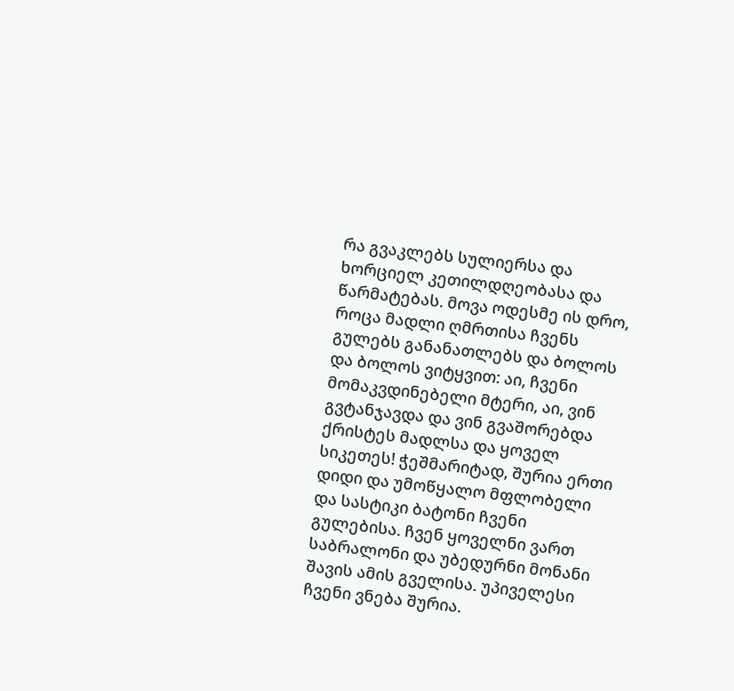რა გვაკლებს სულიერსა და ხორციელ კეთილდღეობასა და წარმატებას. მოვა ოდესმე ის დრო, როცა მადლი ღმრთისა ჩვენს გულებს განანათლებს და ბოლოს და ბოლოს ვიტყვით: აი, ჩვენი მომაკვდინებელი მტერი, აი, ვინ გვტანჯავდა და ვინ გვაშორებდა ქრისტეს მადლსა და ყოველ სიკეთეს! ჭეშმარიტად, შურია ერთი დიდი და უმოწყალო მფლობელი და სასტიკი ბატონი ჩვენი გულებისა. ჩვენ ყოველნი ვართ საბრალონი და უბედურნი მონანი შავის ამის გველისა. უპიველესი ჩვენი ვნება შურია.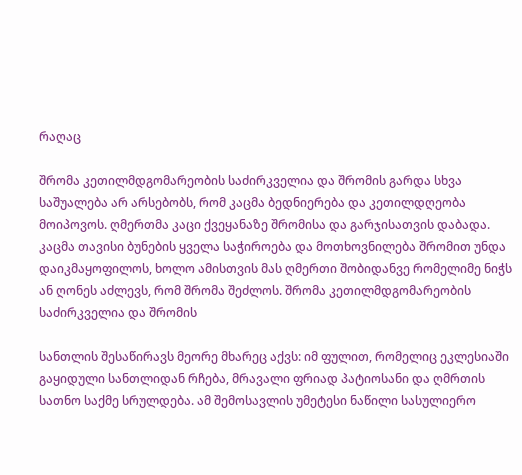რაღაც

შრომა კეთილმდგომარეობის საძირკველია და შრომის გარდა სხვა საშუალება არ არსებობს, რომ კაცმა ბედნიერება და კეთილდღეობა მოიპოვოს. ღმერთმა კაცი ქვეყანაზე შრომისა და გარჯისათვის დაბადა. კაცმა თავისი ბუნების ყველა საჭიროება და მოთხოვნილება შრომით უნდა დაიკმაყოფილოს, ხოლო ამისთვის მას ღმერთი შობიდანვე რომელიმე ნიჭს ან ღონეს აძლევს, რომ შრომა შეძლოს. შრომა კეთილმდგომარეობის საძირკველია და შრომის

სანთლის შესაწირავს მეორე მხარეც აქვს: იმ ფულით, რომელიც ეკლესიაში გაყიდული სანთლიდან რჩება, მრავალი ფრიად პატიოსანი და ღმრთის სათნო საქმე სრულდება. ამ შემოსავლის უმეტესი ნაწილი სასულიერო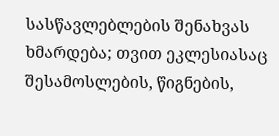სასწავლებლების შენახვას ხმარდება; თვით ეკლესიასაც შესამოსლების, წიგნების,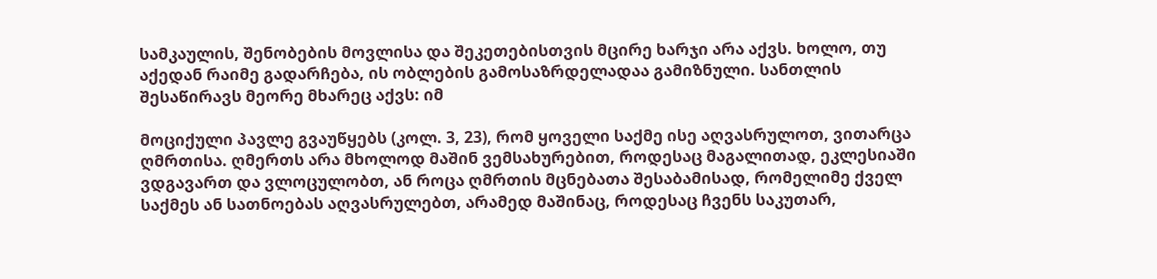სამკაულის, შენობების მოვლისა და შეკეთებისთვის მცირე ხარჯი არა აქვს. ხოლო, თუ აქედან რაიმე გადარჩება, ის ობლების გამოსაზრდელადაა გამიზნული. სანთლის შესაწირავს მეორე მხარეც აქვს: იმ

მოციქული პავლე გვაუწყებს (კოლ. 3, 23), რომ ყოველი საქმე ისე აღვასრულოთ, ვითარცა ღმრთისა. ღმერთს არა მხოლოდ მაშინ ვემსახურებით, როდესაც მაგალითად, ეკლესიაში ვდგავართ და ვლოცულობთ, ან როცა ღმრთის მცნებათა შესაბამისად, რომელიმე ქველ საქმეს ან სათნოებას აღვასრულებთ, არამედ მაშინაც, როდესაც ჩვენს საკუთარ,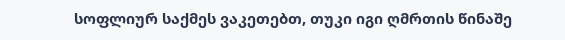სოფლიურ საქმეს ვაკეთებთ, თუკი იგი ღმრთის წინაშე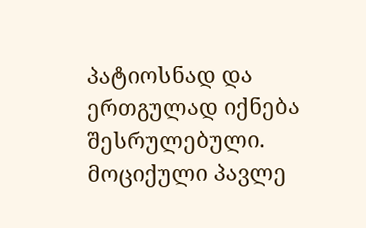პატიოსნად და ერთგულად იქნება შესრულებული. მოციქული პავლე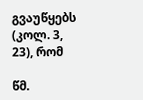გვაუწყებს (კოლ. 3, 23), რომ

წმ.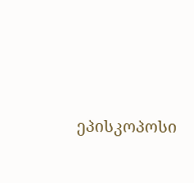ეპისკოპოსი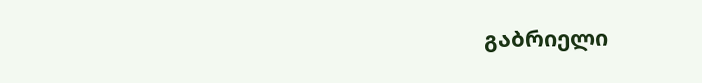გაბრიელი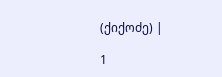(ქიქოძე) |

1